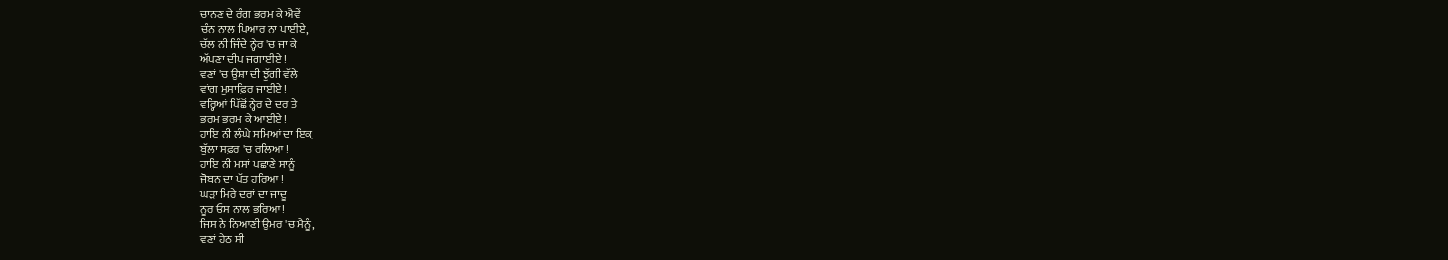ਚਾਨਣ ਦੇ ਰੰਗ ਭਰਮ ਕੇ ਐਵੇਂ
ਚੰਨ ਨਾਲ ਪਿਆਰ ਨਾ ਪਾਈਏ,
ਚੱਲ ਨੀ ਜਿੰਦੇ ਨ੍ਹੇਰ 'ਚ ਜਾ ਕੇ
ਅੱਪਣਾ ਦੀਪ ਜਗਾਈਏ !
ਵਣਾਂ 'ਚ ਉਸ਼ਾ ਦੀ ਝੁੱਗੀ ਵੱਲੇ
ਵਾਂਗ ਮੁਸਾਫ਼ਿਰ ਜਾਈਏ !
ਵਰ੍ਹਿਆਂ ਪਿੱਛੋਂ ਨ੍ਹੇਰ ਦੇ ਦਰ ਤੇ
ਭਰਮ ਭਰਮ ਕੇ ਆਈਏ !
ਹਾਇ ਨੀ ਲੰਘੇ ਸਮਿਆਂ ਦਾ ਇਕ਼
ਬੁੱਲਾ ਸਫ਼ਰ 'ਚ ਰਲਿਆ !
ਹਾਇ ਨੀ ਮਸਾਂ ਪਛਾਣੇ ਸਾਨੂੰ
ਜੋਬਨ ਦਾ ਪੱਤ ਹਰਿਆ !
ਘੜਾ ਮਿਰੇ ਦਰਾਂ ਦਾ ਜਾਦੂ
ਨੂਰ ਓਸ ਨਾਲ ਭਰਿਆ !
ਜਿਸ ਨੇ ਨਿਆਣੀ ਉਮਰ 'ਚ ਮੈਨੂੰ,
ਵਣਾਂ ਹੇਠ ਸੀ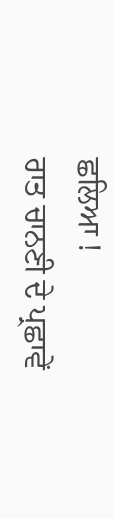ਛਲਿਆ !
ਰਾਤ ਚਾਨਣੀ ਦੇ ਪ੍ਰਛਾਵੇਂ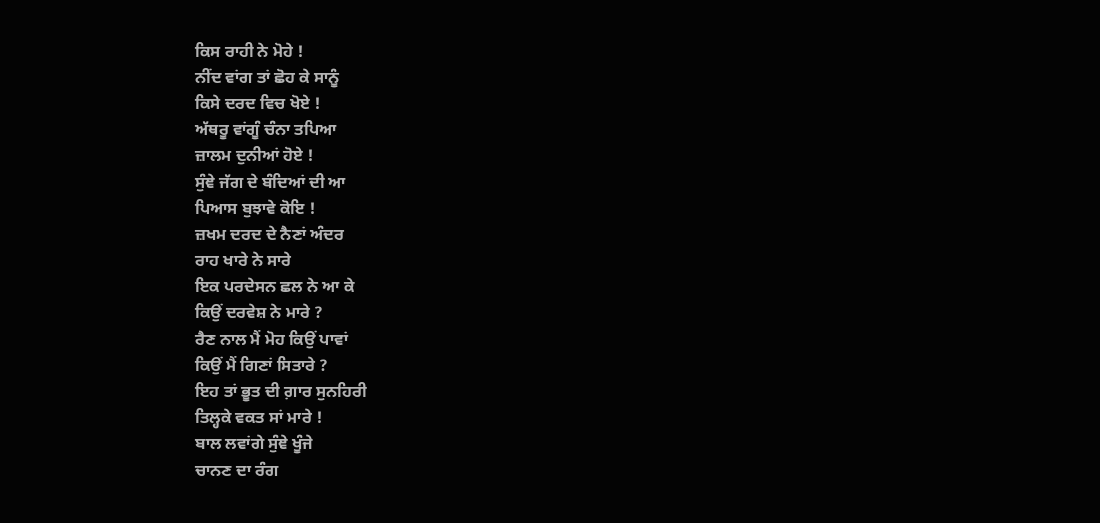ਕਿਸ ਰਾਹੀ ਨੇ ਮੋਹੇ !
ਨੀਂਦ ਵਾਂਗ ਤਾਂ ਛੋਹ ਕੇ ਸਾਨੂੰ
ਕਿਸੇ ਦਰਦ ਵਿਚ ਖੋਏ !
ਅੱਥਰੂ ਵਾਂਗੂੰ ਚੰਨਾ ਤਪਿਆ
ਜ਼ਾਲਮ ਦੁਨੀਆਂ ਹੋਏ !
ਸੁੰਞੇ ਜੱਗ ਦੇ ਬੰਦਿਆਂ ਦੀ ਆ
ਪਿਆਸ ਬੁਝਾਵੇ ਕੋਇ !
ਜ਼ਖਮ ਦਰਦ ਦੇ ਨੈਣਾਂ ਅੰਦਰ
ਰਾਹ ਖਾਰੇ ਨੇ ਸਾਰੇ
ਇਕ ਪਰਦੇਸਨ ਛਲ ਨੇ ਆ ਕੇ
ਕਿਉਂ ਦਰਵੇਸ਼ ਨੇ ਮਾਰੇ ?
ਰੈਣ ਨਾਲ ਮੈਂ ਮੋਹ ਕਿਉਂ ਪਾਵਾਂ
ਕਿਉਂ ਮੈਂ ਗਿਣਾਂ ਸਿਤਾਰੇ ?
ਇਹ ਤਾਂ ਭੂਤ ਦੀ ਗ਼ਾਰ ਸੁਨਹਿਰੀ
ਤਿਲ੍ਹਕੇ ਵਕਤ ਸਾਂ ਮਾਰੇ !
ਬਾਲ ਲਵਾਂਗੇ ਸੁੰਞੇ ਖੂੰਜੇ
ਚਾਨਣ ਦਾ ਰੰਗ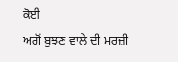ਕੋਈ
ਅਗੋਂ ਬੁਝਣ ਵਾਲੇ ਦੀ ਮਰਜ਼ੀ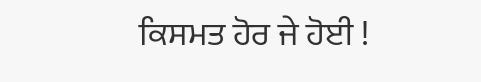ਕਿਸਮਤ ਹੋਰ ਜੇ ਹੋਈ !